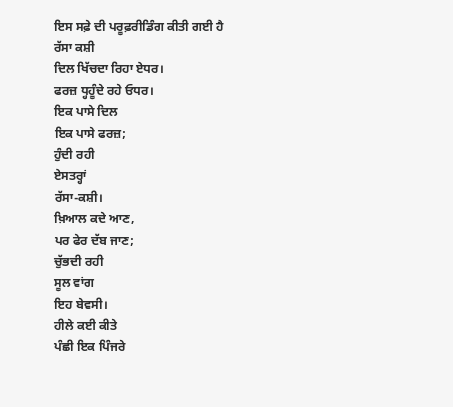ਇਸ ਸਫ਼ੇ ਦੀ ਪਰੂਫ਼ਰੀਡਿੰਗ ਕੀਤੀ ਗਈ ਹੈ
ਰੱਸਾ ਕਸ਼ੀ
ਦਿਲ ਖਿੱਚਦਾ ਰਿਹਾ ਏਧਰ।
ਫਰਜ਼ ਧ੍ਹਹੂੰਦੇ ਰਹੇ ਓਧਰ।
ਇਕ ਪਾਸੇ ਦਿਲ
ਇਕ ਪਾਸੇ ਫਰਜ਼;
ਹੁੰਦੀ ਰਹੀ
ਏਸਤਰ੍ਹਾਂ
ਰੱਸਾ-ਕਸ਼ੀ।
ਖ਼ਿਆਲ ਕਦੇ ਆਣ,
ਪਰ ਫੇਰ ਦੱਬ ਜਾਣ;
ਚੁੱਭਦੀ ਰਹੀ
ਸੂਲ ਵਾਂਗ
ਇਹ ਬੇਵਸੀ।
ਹੀਲੇ ਕਈ ਕੀਤੇ
ਪੰਛੀ ਇਕ ਪਿੰਜਰੇ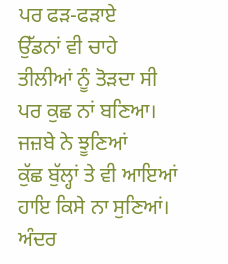ਪਰ ਫੜ-ਫੜਾਏ
ਉੱਡਨਾਂ ਵੀ ਚਾਹੇ
ਤੀਲੀਆਂ ਨੂੰ ਤੋੜਦਾ ਸੀ
ਪਰ ਕੁਛ ਨਾਂ ਬਣਿਆ।
ਜਜ਼ਬੇ ਨੇ ਝੂਣਿਆਂ
ਕੁੱਛ ਬੁੱਲ੍ਹਾਂ ਤੇ ਵੀ ਆਇਆਂ
ਹਾਇ ਕਿਸੇ ਨਾ ਸੁਣਿਆਂ।
ਅੰਦਰ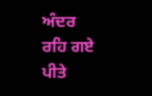ਅੰਦਰ
ਰਹਿ ਗਏ
ਪੀਤੇ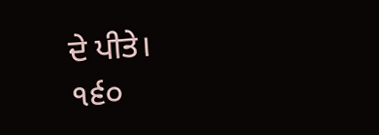ਦੇ ਪੀਤੇ।
੧੬੦